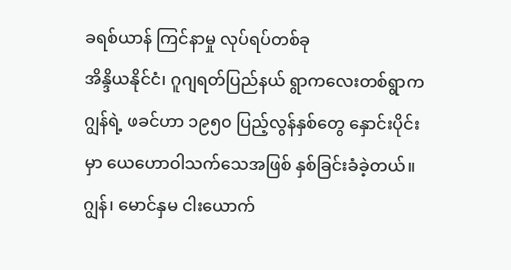ခရစ်ယာန် ကြင်နာမှု လုပ်ရပ်တစ်ခု
အိန္ဒိယနိုင်ငံ၊ ဂူဂျရတ်ပြည်နယ် ရွာကလေးတစ်ရွာက ဂျွန်ရဲ့ ဖခင်ဟာ ၁၉၅၀ ပြည့်လွန်နှစ်တွေ နှောင်းပိုင်းမှာ ယေဟောဝါသက်သေအဖြစ် နှစ်ခြင်းခံခဲ့တယ်။ ဂျွန်၊ မောင်နှမ ငါးယောက်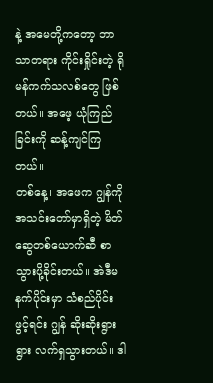နဲ့ အမေတို့ကတော့ ဘာသာတရား ကိုင်းရှိုင်းတဲ့ ရိုမန်ကက်သလစ်တွေ ဖြစ်တယ်။ အဖေ့ ယုံကြည်ခြင်းကို ဆန့်ကျင်ကြတယ်။
တစ်နေ့၊ အဖေက ဂျွန်ကို အသင်းတော်မှာရှိတဲ့ မိတ်ဆွေတစ်ယောက်ဆီ စာသွားပို့ခိုင်းတယ်။ အဲဒီမနက်ပိုင်းမှာ သံစည်ပိုင်း ဖွင့်ရင်း ဂျွန် ဆိုးဆိုးရွားရွား လက်ရှသွားတယ်။ ဒါ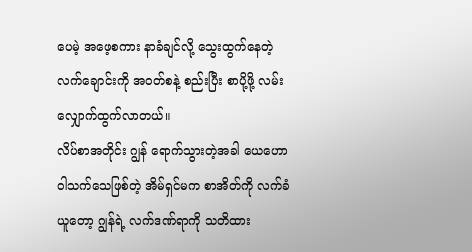ပေမဲ့ အဖေ့စကား နာခံချင်လို့ သွေးထွက်နေတဲ့လက်ချောင်းကို အဝတ်စနဲ့ စည်းပြီး စာပို့ဖို့ လမ်းလျှောက်ထွက်လာတယ်။
လိပ်စာအတိုင်း ဂျွန် ရောက်သွားတဲ့အခါ ယေဟောဝါသက်သေဖြစ်တဲ့ အိမ်ရှင်မက စာအိတ်ကို လက်ခံယူတော့ ဂျွန်ရဲ့ လက်ဒဏ်ရာကို သတိထား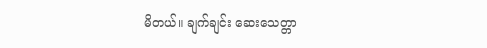မိတယ်။ ချက်ချင်း ဆေးသေတ္တာ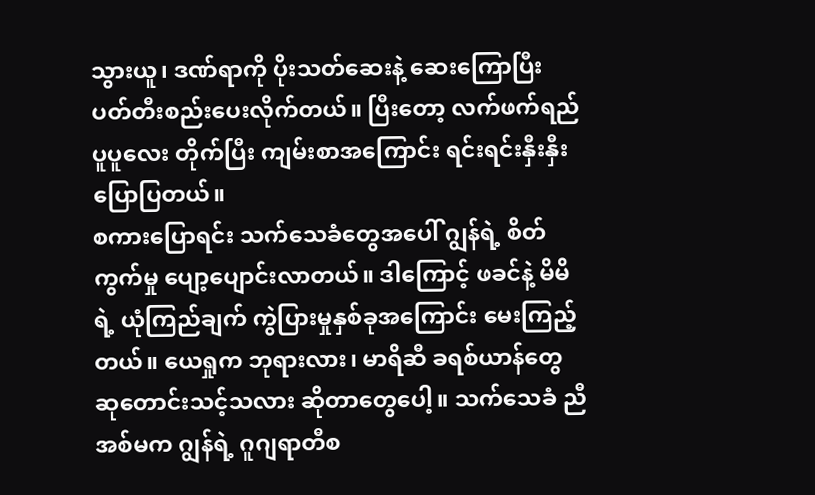သွားယူ၊ ဒဏ်ရာကို ပိုးသတ်ဆေးနဲ့ ဆေးကြောပြီး ပတ်တီးစည်းပေးလိုက်တယ်။ ပြီးတော့ လက်ဖက်ရည် ပူပူလေး တိုက်ပြီး ကျမ်းစာအကြောင်း ရင်းရင်းနှီးနှီး ပြောပြတယ်။
စကားပြောရင်း သက်သေခံတွေအပေါ် ဂျွန်ရဲ့ စိတ်ကွက်မှု ပျော့ပျောင်းလာတယ်။ ဒါကြောင့် ဖခင်နဲ့ မိမိရဲ့ ယုံကြည်ချက် ကွဲပြားမှုနှစ်ခုအကြောင်း မေးကြည့်တယ်။ ယေရှုက ဘုရားလား၊ မာရိဆီ ခရစ်ယာန်တွေ ဆုတောင်းသင့်သလား ဆိုတာတွေပေါ့။ သက်သေခံ ညီအစ်မက ဂျွန်ရဲ့ ဂူဂျရာတီစ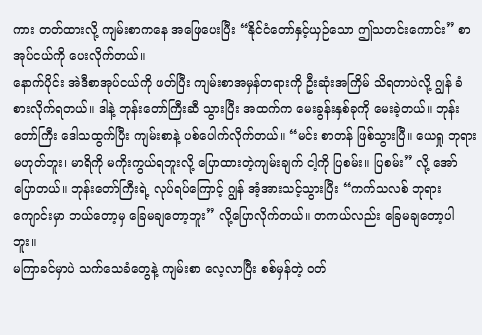ကား တတ်ထားလို့ ကျမ်းစာကနေ အဖြေပေးပြီး “နိုင်ငံတော်နှင့်ယှဉ်သော ဤသတင်းကောင်း” စာအုပ်ငယ်ကို ပေးလိုက်တယ်။
နောက်ပိုင်း အဲဒီစာအုပ်ငယ်ကို ဖတ်ပြီး ကျမ်းစာအမှန်တရားကို ဦးဆုံးအကြိမ် သိရတာပဲလို့ ဂျွန် ခံစားလိုက်ရတယ်။ ဒါနဲ့ ဘုန်းတော်ကြီးဆီ သွားပြီး အထက်က မေးခွန်းနှစ်ခုကို မေးခဲ့တယ်။ ဘုန်းတော်ကြီး ဒေါသထွက်ပြီး ကျမ်းစာနဲ့ ပစ်ပေါက်လိုက်တယ်။ “မင်း စာတန် ဖြစ်သွားပြီ။ ယေရှု ဘုရား မဟုတ်ဘူး၊ မာရိကို မကိုးကွယ်ရဘူးလို့ ပြောထားတဲ့ကျမ်းချက် ငါ့ကို ပြစမ်း။ ပြစမ်း” လို့ အော်ပြောတယ်။ ဘုန်းတော်ကြီးရဲ့ လုပ်ရပ်ကြောင့် ဂျွန် အံ့အားသင့်သွားပြီး “ကက်သလစ် ဘုရားကျောင်းမှာ ဘယ်တော့မှ ခြေမချတော့ဘူး” လို့ပြောလိုက်တယ်။ တကယ်လည်း ခြေမချတော့ပါဘူး။
မကြာခင်မှာပဲ သက်သေခံတွေနဲ့ ကျမ်းစာ လေ့လာပြီး စစ်မှန်တဲ့ ဝတ်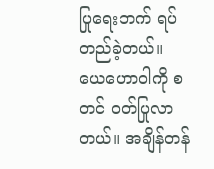ပြုရေးဘက် ရပ်တည်ခဲ့တယ်။ ယေဟောဝါကို စတင် ဝတ်ပြုလာတယ်။ အချိန်တန်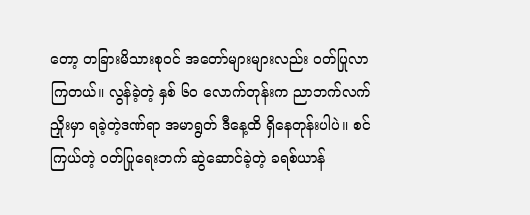တော့ တခြားမိသားစုဝင် အတော်များများလည်း ဝတ်ပြုလာကြတယ်။ လွန်ခဲ့တဲ့ နှစ် ၆၀ လောက်တုန်းက ညာဘက်လက်ညှိုးမှာ ရခဲ့တဲ့ဒဏ်ရာ အမာရွတ် ဒီနေ့ထိ ရှိနေတုန်းပါပဲ။ စင်ကြယ်တဲ့ ဝတ်ပြုရေးဘက် ဆွဲဆောင်ခဲ့တဲ့ ခရစ်ယာန်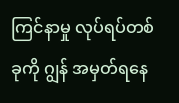ကြင်နာမှု လုပ်ရပ်တစ်ခုကို ဂျွန် အမှတ်ရနေ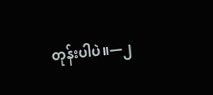တုန်းပါပဲ။—၂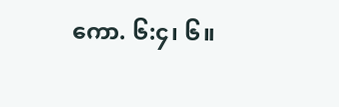ကော. ၆:၄၊ ၆။